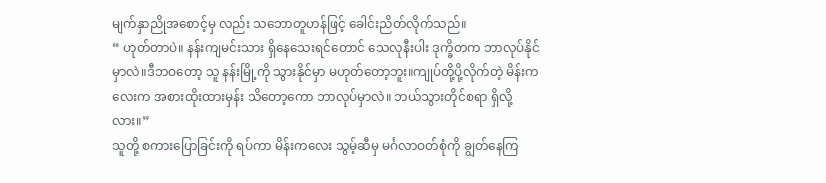မျက်နှာညိုအစောင့်မှ လည်း သဘောတူဟန်ဖြင့် ခေါင်းညိတ်လိုက်သည်။
“ ဟုတ်တာပဲ။ နန်းကျမင်းသား ရှိနေသေးရင်တောင် သေလုနီးပါး ဒုက္ခိတက ဘာလုပ်နိုင်မှာလဲ။ဒီဘဝတော့ သူ နန်းမြို့ကို သွားနိုင်မှာ မဟုတ်တော့ဘူး။ကျုပ်တို့ပို့လိုက်တဲ့ မိန်းကလေးက အစားထိုးထားမှန်း သိတော့ကော ဘာလုပ်မှာလဲ။ ဘယ်သွားတိုင်စရာ ရှိလို့လား။”
သူတို့ စကားပြောခြင်းကို ရပ်ကာ မိန်းကလေး သွမ့်ဆီမှ မင်္ဂလာဝတ်စုံကို ချွတ်နေကြ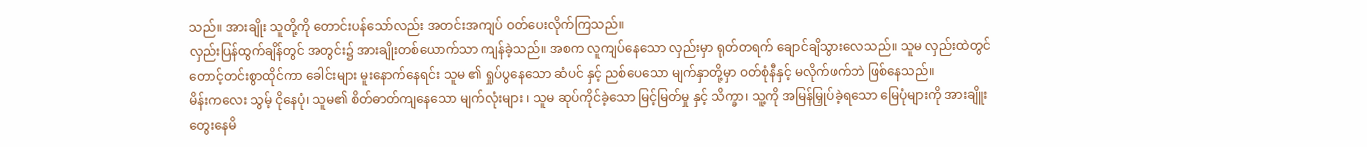သည်။ အားချိုး သူတို့ကို တောင်းပန်သော်လည်း အတင်းအကျပ် ဝတ်ပေးလိုက်ကြသည်။
လှည်းပြန်ထွက်ချိန်တွင် အတွင်း၌ အားချိုးတစ်ယောက်သာ ကျန်ခဲ့သည်။ အစက လူကျပ်နေသော လှည်းမှာ ရုတ်တရက် ချောင်ချိသွားလေသည်။ သူမ လှည်းထဲတွင် တောင့်တင်းစွာထိုင်ကာ ခေါင်းများ မူးနောက်နေရင်း သူမ ၏ ရှုပ်ပွနေသော ဆံပင် နှင့် ညစ်ပေသော မျက်နှာတို့မှာ ဝတ်စုံနီနှင့် မလိုက်ဖက်ဘဲ ဖြစ်နေသည်။
မိန်းကလေး သွမ့် ငိုနေပုံ၊ သူမ၏ စိတ်ဓာတ်ကျနေသော မျက်လုံးများ ၊ သူမ ဆုပ်ကိုင်ခဲ့သော မြင့်မြတ်မှု နှင့် သိက္ခာ၊ သူ့ကို အမြန်မြှုပ်ခဲ့ရသော မြေပုံများကို အားချိူး တွေးနေမိ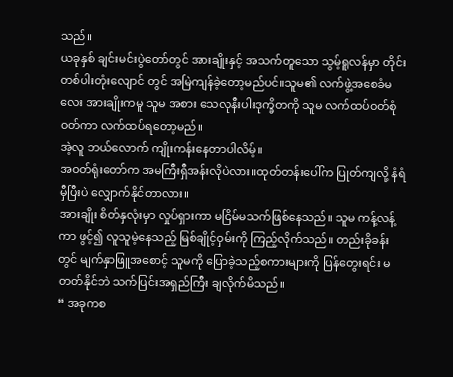သည်။
ယခုနှစ် ချင်းမင်းပွဲတော်တွင် အားချိုးနှင့် အသက်တူသော သွမ့်ရူလန်မှာ တိုင်းတစ်ပါးတုံးလျောင် တွင် အမြဲကျန်ခဲ့တော့မည်ပင်။သူမ၏ လက်ဖွဲ့အစေခံမလေး အားချိုးကမူ သူမ အစား သေလုနီးပါးဒုက္ခိတကို သူမ လက်ထပ်ဝတ်စုံဝတ်ကာ လက်ထပ်ရတော့မည်။
အဲ့လူ ဘယ်လောက် ကျိုးကန်းနေတာပါလိမ့်။
အဝတ်ရုံးတော်က အမကြီးရှီအန်းလိုပဲလား။ထုတ်တန်းပေါ်က ပြုတ်ကျလို့ နံရံမှီပြီးပဲ လျှောက်နိုင်တာလား။
အားချိုး စိတ်နှလုံးမှာ လှုပ်ရှားကာ မငြိမ်မသက်ဖြစ်နေသည်။ သူမ ကန့်လန့်ကာ ဖွင့်၍ လူသူမဲ့နေသည့် မြစ်ချိုင့်ဝှမ်းကို ကြည့်လိုက်သည်။ တည်းခိုခန်းတွင် မျက်နှာဖြူအစောင့် သူမကို ပြောခဲ့သည့်စကားများကို ပြန်တွေးရင်း မတတ်နိုင်ဘဲ သက်ပြင်းအရှည်ကြီး ချလိုက်မိသည်။
“ အခုကစ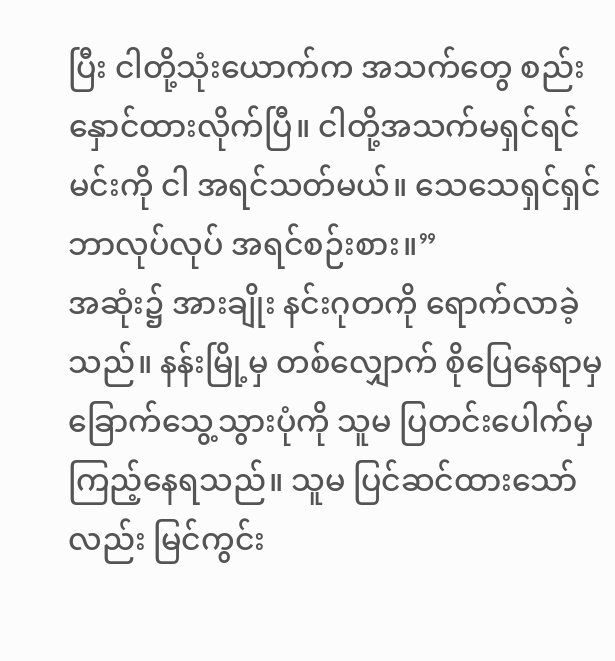ပြီး ငါတို့သုံးယောက်က အသက်တွေ စည်းနှောင်ထားလိုက်ပြီ။ ငါတို့အသက်မရှင်ရင် မင်းကို ငါ အရင်သတ်မယ်။ သေသေရှင်ရှင် ဘာလုပ်လုပ် အရင်စဉ်းစား။”
အဆုံး၌ အားချိုး နင်းဂုတကို ရောက်လာခဲ့သည်။ နန်းမြို့မှ တစ်လျှောက် စိုပြေနေရာမှ ခြောက်သွေ့သွားပုံကို သူမ ပြတင်းပေါက်မှ ကြည့်နေရသည်။ သူမ ပြင်ဆင်ထားသော်လည်း မြင်ကွင်း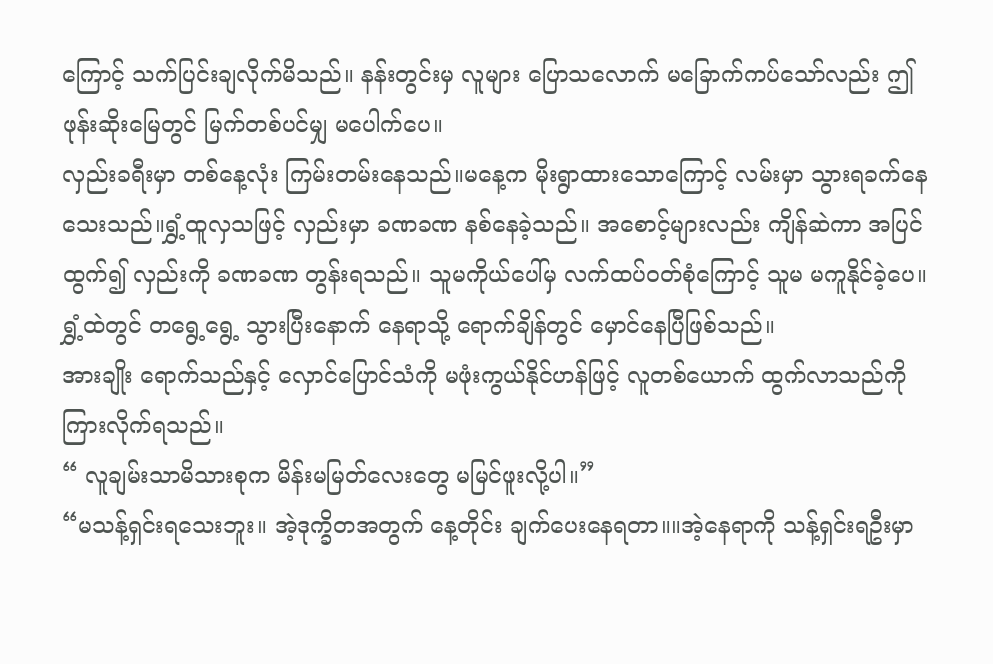ကြောင့် သက်ပြင်းချလိုက်မိသည်။ နန်းတွင်းမှ လူများ ပြောသလောက် မခြောက်ကပ်သော်လည်း ဤဖုန်းဆိုးမြေတွင် မြက်တစ်ပင်မျှ မပေါက်ပေ။
လှည်းခရီးမှာ တစ်နေ့လုံး ကြမ်းတမ်းနေသည်။မနေ့က မိုးရွာထားသောကြောင့် လမ်းမှာ သွားရခက်နေသေးသည်။ရွှံ့ထူလှသဖြင့် လှည်းမှာ ခဏခဏ နစ်နေခဲ့သည်။ အစောင့်များလည်း ကျိန်ဆဲကာ အပြင်ထွက်၍ လှည်းကို ခဏခဏ တွန်းရသည်။ သူမကိုယ်ပေါ်မှ လက်ထပ်ဝတ်စုံကြောင့် သူမ မကူနိုင်ခဲ့ပေ။ရွှံ့ထဲတွင် တရွေ့ရွေ့ သွားပြီးနောက် နေရာသို့ ရောက်ချိန်တွင် မှောင်နေပြီဖြစ်သည်။
အားချိုး ရောက်သည်နှင့် လှောင်ပြောင်သံကို မဖုံးကွယ်နိုင်ဟန်ဖြင့် လူတစ်ယောက် ထွက်လာသည်ကို ကြားလိုက်ရသည်။
“ လူချမ်းသာမိသားစုက မိန်းမမြတ်လေးတွေ မမြင်ဖူးလို့ပါ။”
“မသန့်ရှင်းရသေးဘူး။ အဲ့ဒုက္ခိတအတွက် နေ့တိုင်း ချက်ပေးနေရတာ။။အဲ့နေရာကို သန့်ရှင်းရဦးမှာ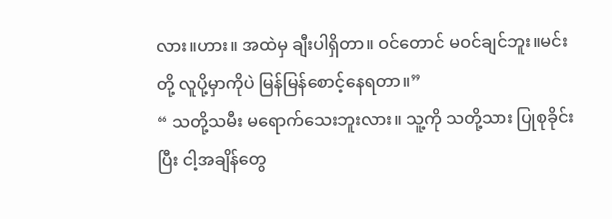လား။ဟား။ အထဲမှ ချီးပါရှိတာ။ ဝင်တောင် မဝင်ချင်ဘူး။မင်းတို့ လူပို့မှာကိုပဲ မြန်မြန်စောင့်နေရတာ။”
“ သတို့သမီး မရောက်သေးဘူးလား။ သူ့ကို သတို့သား ပြုစုခိုင်းပြီး ငါ့အချိန်တွေ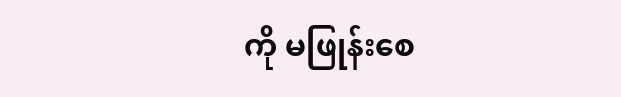ကို မဖြုန်းစေ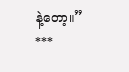နဲ့တော့။”
***